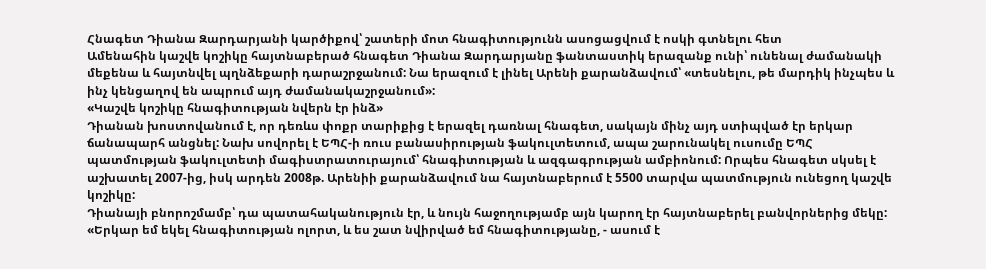Հնագետ Դիանա Զարդարյանի կարծիքով՝ շատերի մոտ հնագիտությունն ասոցացվում է ոսկի գտնելու հետ
Ամենահին կաշվե կոշիկը հայտնաբերած հնագետ Դիանա Զարդարյանը ֆանտաստիկ երազանք ունի՝ ունենալ ժամանակի մեքենա և հայտնվել պղնձեքարի դարաշրջանում: Նա երազում է լինել Արենի քարանձավում՝ «տեսնելու, թե մարդիկ ինչպես և ինչ կենցաղով են ապրում այդ ժամանակաշրջանում»:
«Կաշվե կոշիկը հնագիտության նվերն էր ինձ»
Դիանան խոստովանում է, որ դեռևս փոքր տարիքից է երազել դառնալ հնագետ, սակայն մինչ այդ ստիպված էր երկար ճանապարհ անցնել: Նախ սովորել է ԵՊՀ-ի ռուս բանասիրության ֆակուլտետում, ապա շարունակել ուսումը ԵՊՀ պատմության ֆակուլտետի մագիստրատուրայում՝ հնագիտության և ազգագրության ամբիոնում: Որպես հնագետ սկսել է աշխատել 2007-ից, իսկ արդեն 2008թ. Արենիի քարանձավում նա հայտնաբերում է 5500 տարվա պատմություն ունեցող կաշվե կոշիկը:
Դիանայի բնորոշմամբ՝ դա պատահականություն էր, և նույն հաջողությամբ այն կարող էր հայտնաբերել բանվորներից մեկը:
«Երկար եմ եկել հնագիտության ոլորտ, և ես շատ նվիրված եմ հնագիտությանը, - ասում է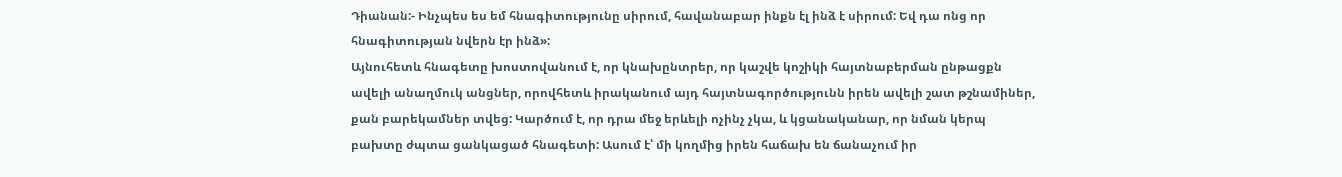Դիանան:- Ինչպես ես եմ հնագիտությունը սիրում, հավանաբար ինքն էլ ինձ է սիրում: Եվ դա ոնց որ հնագիտության նվերն էր ինձ»:
Այնուհետև հնագետը խոստովանում է, որ կնախընտրեր, որ կաշվե կոշիկի հայտնաբերման ընթացքն ավելի անաղմուկ անցներ, որովհետև իրականում այդ հայտնագործությունն իրեն ավելի շատ թշնամիներ, քան բարեկամներ տվեց: Կարծում է, որ դրա մեջ երևելի ոչինչ չկա, և կցանականար, որ նման կերպ բախտը ժպտա ցանկացած հնագետի: Ասում է՝ մի կողմից իրեն հաճախ են ճանաչում իր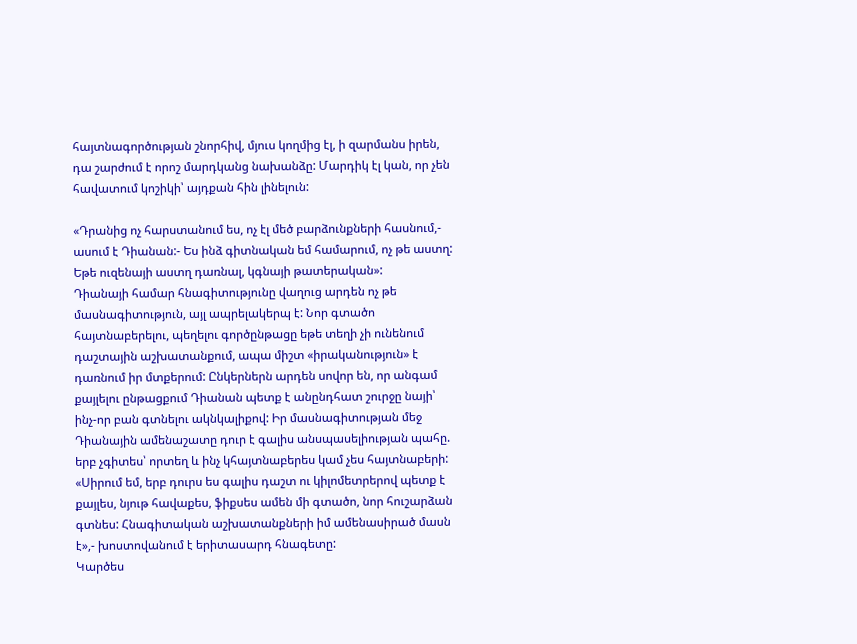հայտնագործության շնորհիվ, մյուս կողմից էլ, ի զարմանս իրեն, դա շարժում է որոշ մարդկանց նախանձը: Մարդիկ էլ կան, որ չեն հավատում կոշիկի՝ այդքան հին լինելուն:

«Դրանից ոչ հարստանում ես, ոչ էլ մեծ բարձունքների հասնում,- ասում է Դիանան:- Ես ինձ գիտնական եմ համարում, ոչ թե աստղ: Եթե ուզենայի աստղ դառնալ, կգնայի թատերական»:
Դիանայի համար հնագիտությունը վաղուց արդեն ոչ թե մասնագիտություն, այլ ապրելակերպ է: Նոր գտածո հայտնաբերելու, պեղելու գործընթացը եթե տեղի չի ունենում դաշտային աշխատանքում, ապա միշտ «իրականություն» է դառնում իր մտքերում: Ընկերներն արդեն սովոր են, որ անգամ քայլելու ընթացքում Դիանան պետք է անընդհատ շուրջը նայի՝ ինչ-որ բան գտնելու ակնկալիքով: Իր մասնագիտության մեջ Դիանային ամենաշատը դուր է գալիս անսպասելիության պահը. երբ չգիտես՝ որտեղ և ինչ կհայտնաբերես կամ չես հայտնաբերի:
«Սիրում եմ, երբ դուրս ես գալիս դաշտ ու կիլոմետրերով պետք է քայլես, նյութ հավաքես, ֆիքսես ամեն մի գտածո, նոր հուշարձան գտնես: Հնագիտական աշխատանքների իմ ամենասիրած մասն է»,- խոստովանում է երիտասարդ հնագետը:
Կարծես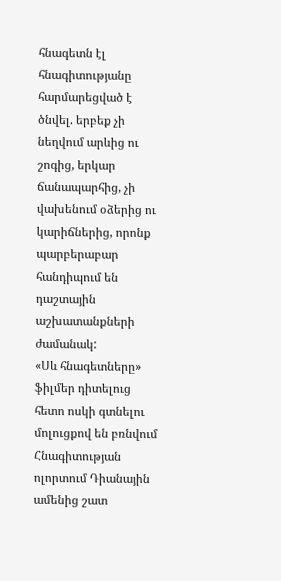հնագետն էլ հնագիտությանը հարմարեցված է ծնվել. երբեք չի նեղվում արևից ու շոգից, երկար ճանապարհից, չի վախենում օձերից ու կարիճներից, որոնք պարբերաբար հանդիպում են դաշտային աշխատանքների ժամանակ:
«Սև հնագետները» ֆիլմեր դիտելուց հետո ոսկի գտնելու մոլուցքով են բռնվում
Հնագիտության ոլորտում Դիանային ամենից շատ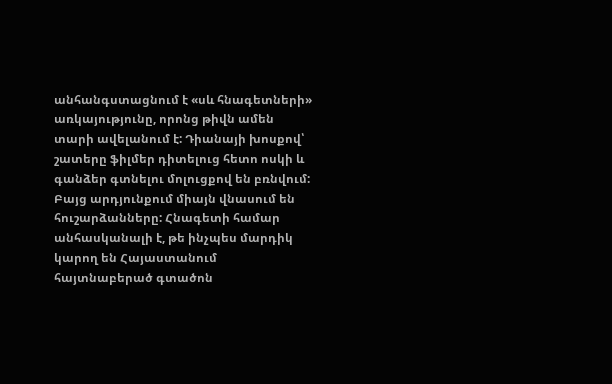անհանգստացնում է «սև հնագետների» առկայությունը, որոնց թիվն ամեն տարի ավելանում է: Դիանայի խոսքով՝ շատերը ֆիլմեր դիտելուց հետո ոսկի և գանձեր գտնելու մոլուցքով են բռնվում: Բայց արդյունքում միայն վնասում են հուշարձանները: Հնագետի համար անհասկանալի է, թե ինչպես մարդիկ կարող են Հայաստանում հայտնաբերած գտածոն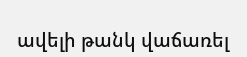ավելի թանկ վաճառել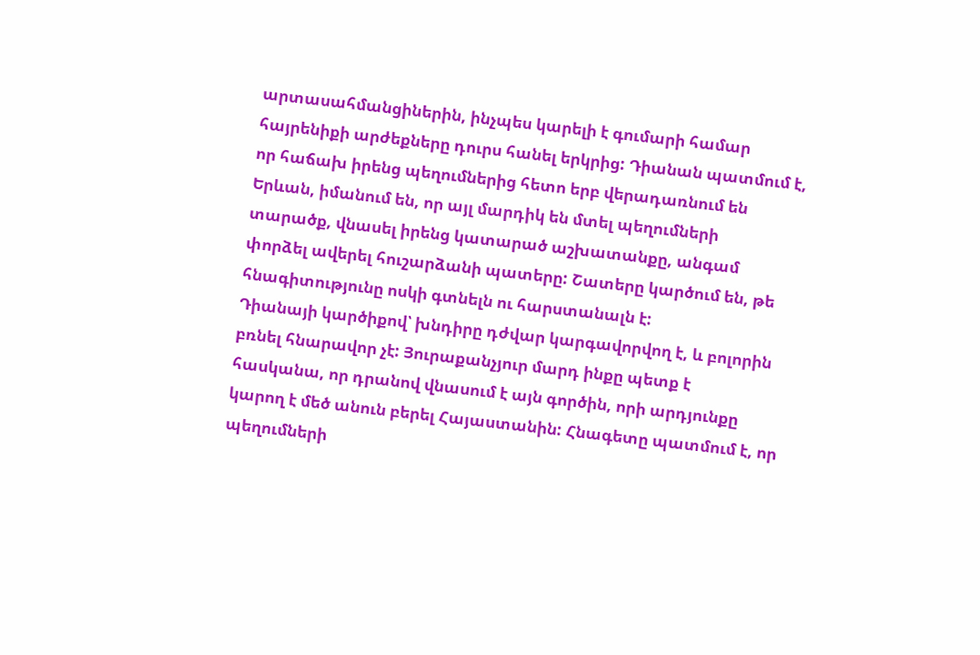արտասահմանցիներին, ինչպես կարելի է գումարի համար հայրենիքի արժեքները դուրս հանել երկրից: Դիանան պատմում է, որ հաճախ իրենց պեղումներից հետո երբ վերադառնում են Երևան, իմանում են, որ այլ մարդիկ են մտել պեղումների տարածք, վնասել իրենց կատարած աշխատանքը, անգամ փորձել ավերել հուշարձանի պատերը: Շատերը կարծում են, թե հնագիտությունը ոսկի գտնելն ու հարստանալն է:
Դիանայի կարծիքով՝ խնդիրը դժվար կարգավորվող է, և բոլորին բռնել հնարավոր չէ: Յուրաքանչյուր մարդ ինքը պետք է հասկանա, որ դրանով վնասում է այն գործին, որի արդյունքը կարող է մեծ անուն բերել Հայաստանին: Հնագետը պատմում է, որ պեղումների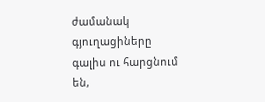ժամանակ գյուղացիները գալիս ու հարցնում են,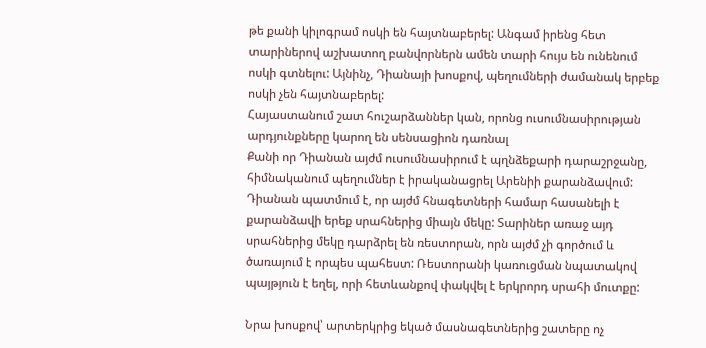թե քանի կիլոգրամ ոսկի են հայտնաբերել: Անգամ իրենց հետ տարիներով աշխատող բանվորներն ամեն տարի հույս են ունենում ոսկի գտնելու: Այնինչ, Դիանայի խոսքով, պեղումների ժամանակ երբեք ոսկի չեն հայտնաբերել:
Հայաստանում շատ հուշարձաններ կան, որոնց ուսումնասիրության արդյունքները կարող են սենսացիոն դառնալ
Քանի որ Դիանան այժմ ուսումնասիրում է պղնձեքարի դարաշրջանը, հիմնականում պեղումներ է իրականացրել Արենիի քարանձավում: Դիանան պատմում է, որ այժմ հնագետների համար հասանելի է քարանձավի երեք սրահներից միայն մեկը: Տարիներ առաջ այդ սրահներից մեկը դարձրել են ռեստորան, որն այժմ չի գործում և ծառայում է որպես պահեստ: Ռեստորանի կառուցման նպատակով պայթյուն է եղել, որի հետևանքով փակվել է երկրորդ սրահի մուտքը:

Նրա խոսքով՝ արտերկրից եկած մասնագետներից շատերը ոչ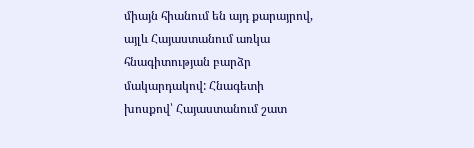միայն հիանում են այդ քարայրով, այլև Հայաստանում առկա հնագիտության բարձր մակարդակով: Հնագետի խոսքով՝ Հայաստանում շատ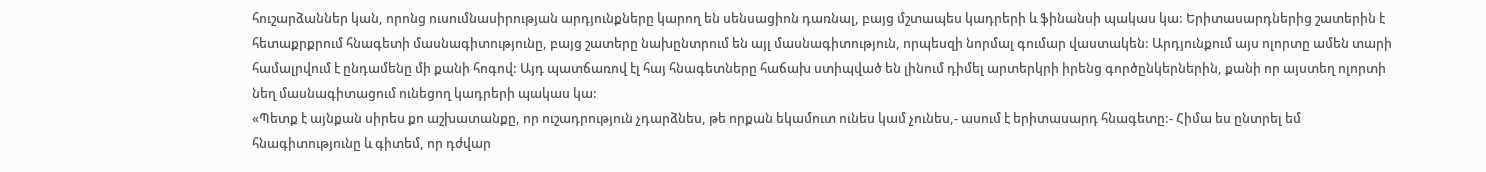հուշարձաններ կան, որոնց ուսումնասիրության արդյունքները կարող են սենսացիոն դառնալ, բայց մշտապես կադրերի և ֆինանսի պակաս կա: Երիտասարդներից շատերին է հետաքրքրում հնագետի մասնագիտությունը, բայց շատերը նախընտրում են այլ մասնագիտություն, որպեսզի նորմալ գումար վաստակեն: Արդյունքում այս ոլորտը ամեն տարի համալրվում է ընդամենը մի քանի հոգով: Այդ պատճառով էլ հայ հնագետները հաճախ ստիպված են լինում դիմել արտերկրի իրենց գործընկերներին, քանի որ այստեղ ոլորտի նեղ մասնագիտացում ունեցող կադրերի պակաս կա:
«Պետք է այնքան սիրես քո աշխատանքը, որ ուշադրություն չդարձնես, թե որքան եկամուտ ունես կամ չունես,- ասում է երիտասարդ հնագետը:- Հիմա ես ընտրել եմ հնագիտությունը և գիտեմ, որ դժվար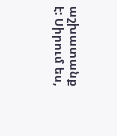աշխատանք է: Սիրում ես,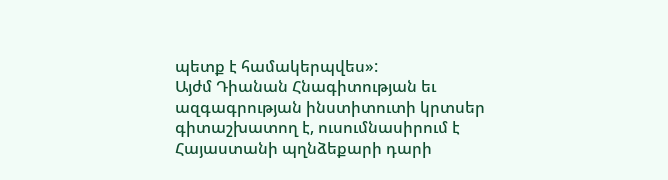պետք է համակերպվես»:
Այժմ Դիանան Հնագիտության եւ ազգագրության ինստիտուտի կրտսեր գիտաշխատող է, ուսումնասիրում է Հայաստանի պղնձեքարի դարի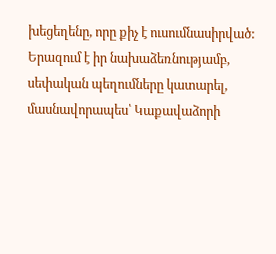խեցեղենը, որը քիչ է ուսումնասիրված: Երազում է իր նախաձեռնությամբ, սեփական պեղումները կատարել, մասնավորապես՝ Կաքավաձորի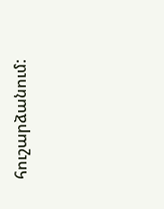հուշարձանում: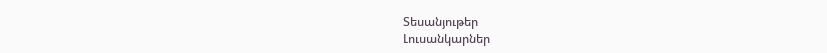Տեսանյութեր
Լուսանկարներ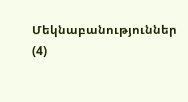Մեկնաբանություններ (4)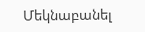Մեկնաբանել